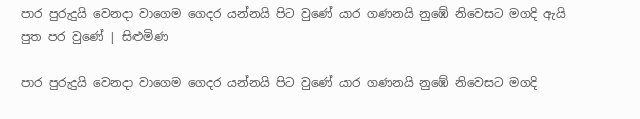පාර පුරුදුයි වෙනදා වාගෙම ගෙදර යන්නයි පිට වුණේ යාර ගණනයි නුඹේ නිවෙසට මගදි ඇයි පුත පර වුණේ | සිළුමිණ

පාර පුරුදුයි වෙනදා වාගෙම ගෙදර යන්නයි පිට වුණේ යාර ගණනයි නුඹේ නිවෙසට මගදි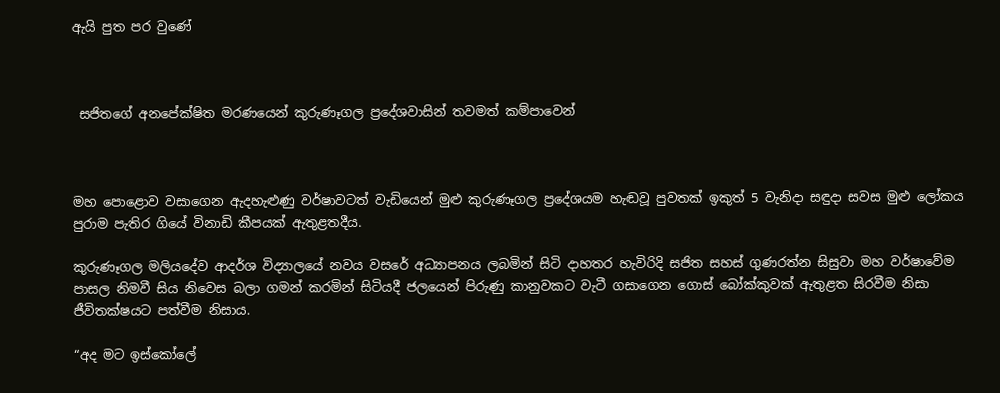ඇයි පුත පර වුණේ



 සජිතගේ අනපේක්ෂිත මරණයෙන් කුරුණෑගල ප්‍රදේශවාසින් තවමත් කම්පාවෙන්



මහ පොළොව වසාගෙන ඇදහැළුණු වර්ෂාවටත් වැඩියෙන් මුළු කුරුණෑගල ප්‍රදේශයම හැඬවූ පුවතක් ඉකුත් 5 වැනිදා සඳුදා සවස මුළු ලෝකය පුරාම පැතිර ගියේ විනාඩි කීපයක් ඇතුළතදීය.

කුරුණෑගල මලියදේව ආදර්ශ විද්‍යාලයේ නවය වසරේ අධ්‍යාපනය ලබමින් සිටි දාහතර හැවිරිදි සජිත සහස් ගුණරත්න සිසුවා මහ වර්ෂාවේම පාසල නිමවී සිය නිවෙස බලා ගමන් කරමින් සිටියදී ජලයෙන් පිරුණු කානුවකට වැටී ගසාගෙන ගොස් බෝක්කුවක් ඇතුළත සිරවීම නිසා ජීවිතක්ෂයට පත්වීම නිසාය.

“අද මට ඉස්කෝලේ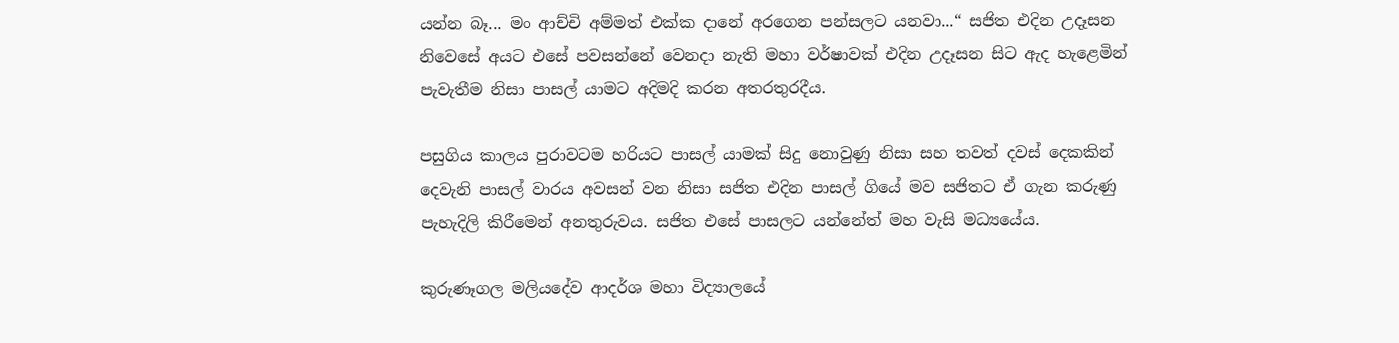යන්න බෑ... මං ආච්චි අම්මත් එක්ක දානේ අරගෙන පන්සලට යනවා...“ සජිත එදින උදෑසන නිවෙසේ අයට එසේ පවසන්නේ වෙනදා නැති මහා වර්ෂාවක් එදින උදෑසන සිට ඇද හැළෙමින් පැවැතීම නිසා පාසල් යාමට අදිමදි කරන අතරතුරදීය.

පසුගිය කාලය පුරාවටම හරියට පාසල් යාමක් සිදු නොවුණු නිසා සහ තවත් දවස් දෙකකින් දෙවැනි පාසල් වාරය අවසන් වන නිසා සජිත එදින පාසල් ගියේ මව සජිතට ඒ ගැන කරුණු පැහැදිලි කිරීමෙන් අනතුරුවය. සජිත එසේ පාසලට යන්නේත් මහ වැසි මධ්‍යයේය.

කුරුණෑගල මලියදේව ආදර්ශ මහා විද්‍යාලයේ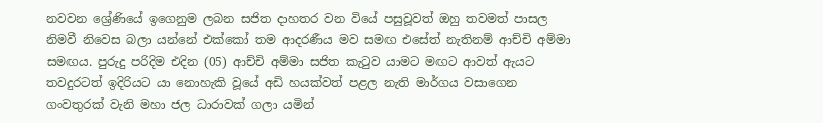නවවන ශ්‍රේණියේ ඉගෙනුම ලබන සජිත දාහතර වන වියේ පසුවූවත් ඔහු තවමත් පාසල නිමවී නිවෙස බලා යන්නේ එක්කෝ තම ආදරණීය මව සමඟ එසේත් නැතිනම් ආච්චි අම්මා සමඟය. පුරුදු පරිදිම එදින (05) ආච්චි අම්මා සජිත කැටුව යාමට මඟට ආවත් ඇයට තවදුරටත් ඉදිරියට යා නොහැකි වූයේ අඩි හයක්වත් පළල නැති මාර්ගය වසාගෙන ගංවතුරක් වැනි මහා ජල ධාරාවක් ගලා යමින්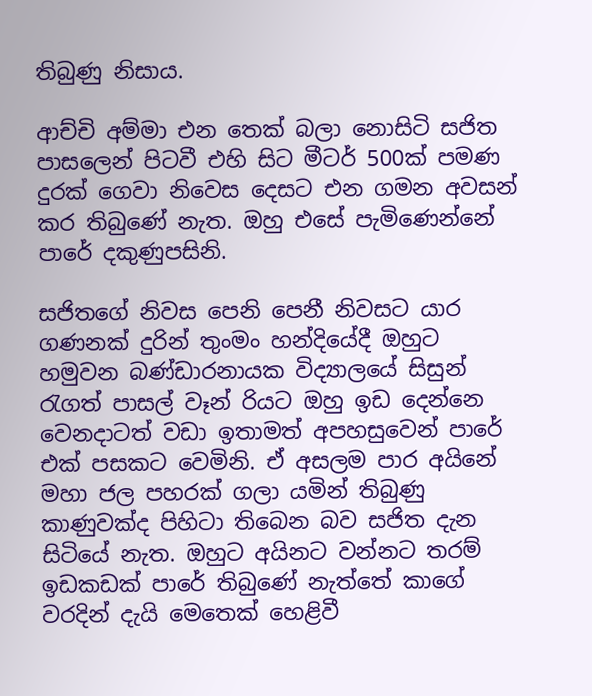තිබුණු නිසාය.

ආච්චි අම්මා එන තෙක් බලා නොසිටි සජිත පාසලෙන් පිටවී එහි සිට මීටර් 500ක් පමණ දුරක් ගෙවා නිවෙස දෙසට එන ගමන අවසන් කර තිබුණේ නැත. ඔහු එසේ පැමිණෙන්නේ පාරේ දකුණුපසිනි.

සජිතගේ නිවස පෙනි පෙනී නිවසට යාර ගණනක් දුරින් තුංමං හන්දියේදී ඔහුට හමුවන බණ්ඩාරනායක විද්‍යාලයේ සිසුන් රැගත් පාසල් වෑන් රියට ඔහු ඉඩ දෙන්නෙ වෙනදාටත් වඩා ඉතාමත් අපහසුවෙන් පාරේ එක් පසකට වෙමිනි. ඒ අසලම පාර අයිනේ මහා ජල පහරක් ගලා යමින් තිබුණු කාණුවක්ද පිහිටා තිබෙන බව සජිත දැන සිටියේ නැත. ඔහුට අයිනට වන්නට තරම් ඉඩකඩක් පාරේ තිබුණේ නැත්තේ කාගේ වරදින් දැයි මෙතෙක් හෙළිවී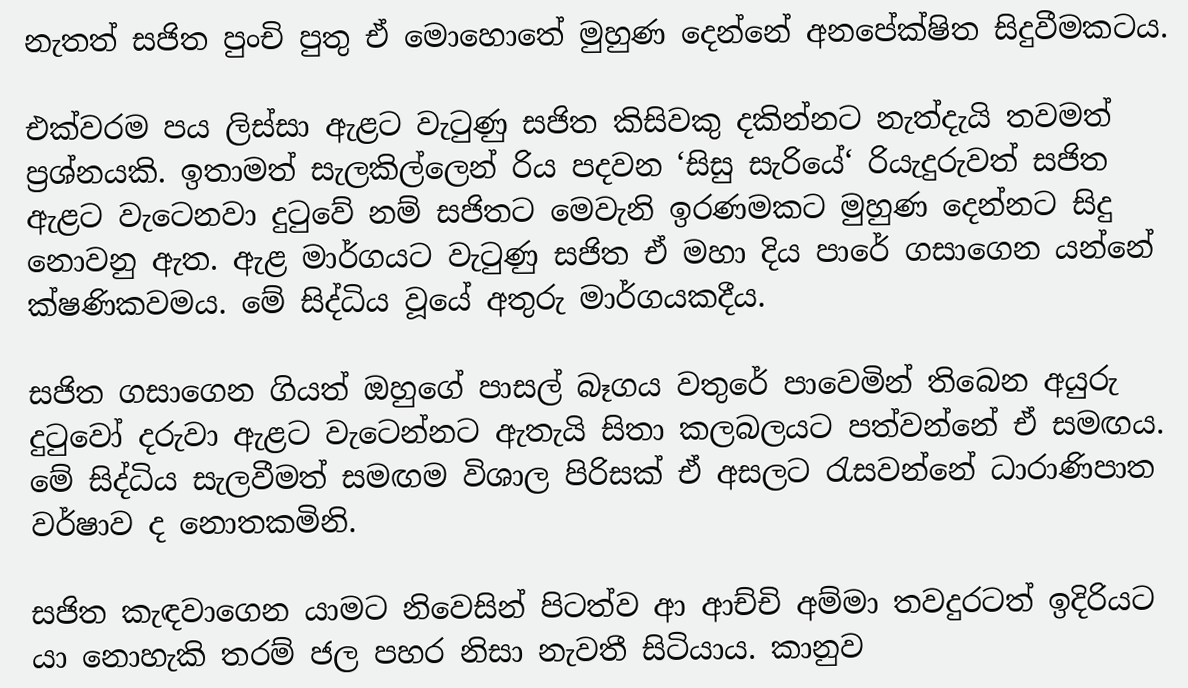නැතත් සජිත පුංචි පුතු ඒ මොහොතේ මුහුණ දෙන්නේ අනපේක්ෂිත සිදුවීමකටය.

එක්වරම පය ලිස්සා ඇළට වැටුණු සජිත කිසිවකු දකින්නට නැත්දැයි තවමත් ප්‍රශ්නයකි. ඉතාමත් සැලකිල්ලෙන් රිය පදවන ‘සිසු සැරියේ‘ රියැදුරුවත් සජිත ඇළට වැටෙනවා දුටුවේ නම් සජිතට මෙවැනි ඉරණමකට මුහුණ දෙන්නට සිදු නොවනු ඇත. ඇළ මාර්ගයට වැටුණු සජිත ඒ මහා දිය පාරේ ගසාගෙන යන්නේ ක්ෂණිකවමය. මේ සිද්ධිය වූයේ අතුරු මාර්ගයකදීය.

සජිත ගසාගෙන ගියත් ඔහුගේ පාසල් බෑගය වතුරේ පාවෙමින් තිබෙන අයුරු දුටුවෝ දරුවා ඇළට වැටෙන්නට ඇතැයි සිතා කලබලයට පත්වන්නේ ඒ සමඟය. මේ සිද්ධිය සැලවීමත් සමඟම විශාල පිරිසක් ඒ අසලට රැසවන්නේ ධාරාණිපාත වර්ෂාව ද නොතකමිනි.

සජිත කැඳවාගෙන යාමට නිවෙසින් පිටත්ව ආ ආච්චි අම්මා තවදුරටත් ඉදිරියට යා නොහැකි තරම් ජල පහර නිසා නැවතී සිටියාය. කානුව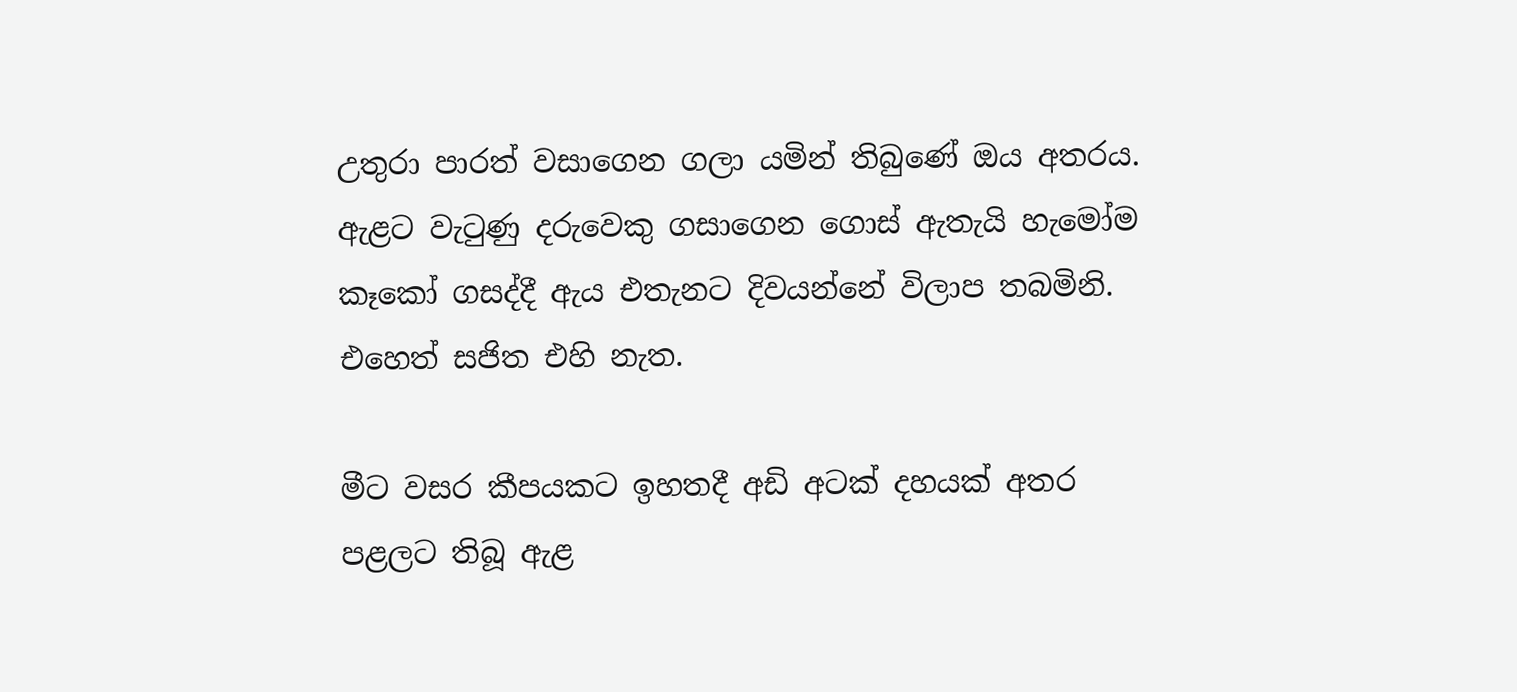උතුරා පාරත් වසාගෙන ගලා යමින් තිබුණේ ඔය අතරය. ඇළට වැටුණු දරුවෙකු ගසාගෙන ගොස් ඇතැයි හැමෝම කෑකෝ ගසද්දී ඇය එතැනට දිවයන්නේ විලාප තබමිනි. එහෙත් සජිත එහි නැත.

මීට වසර කීපයකට ඉහතදී අඩි අටක් දහයක් අතර පළලට තිබූ ඇළ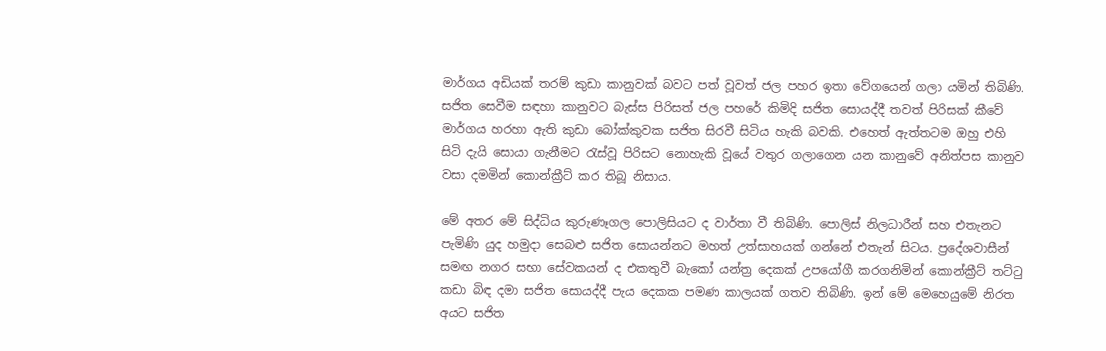මාර්ගය අඩියක් තරම් කුඩා කානුවක් බවට පත් වූවත් ජල පහර ඉතා වේගයෙන් ගලා යමින් තිබිණි. සජිත සෙවීම සඳහා කානුවට බැස්ස පිරිසත් ජල පහරේ කිමිදි සජිත සොයද්දී තවත් පිරිසක් කීවේ මාර්ගය හරහා ඇති කුඩා බෝක්කුවක සජිත සිරවී සිටිය හැකි බවකි. එහෙත් ඇත්තටම ඔහු එහි සිටි දැයි සොයා ගැනීමට රැස්වූ පිරිසට නොහැකි වූයේ වතුර ගලාගෙන යන කානුවේ අනිත්පස කානුව වසා දමමින් කොන්ක්‍රීට් කර තිබූ නිසාය.

මේ අතර මේ සිද්ධිය කුරුණෑගල පොලිසියට ද වාර්තා වී තිබිණි. පොලිස් නිලධාරීන් සහ එතැනට පැමිණි යුද හමුදා සෙබළු සජිත සොයන්නට මහත් උත්සාහයක් ගන්නේ එතැන් සිටය. ප්‍රදේශවාසීන් සමඟ නගර සභා සේවකයන් ද එකතුවී බැකෝ යන්ත්‍ර දෙකක් උපයෝගී කරගනිමින් කොන්ක්‍රීට් තට්ටු කඩා බිඳ දමා සජිත සොයද්දී පැය දෙකක පමණ කාලයක් ගතව තිබිණි. ඉන් මේ මෙහෙයුමේ නිරත අයට සජිත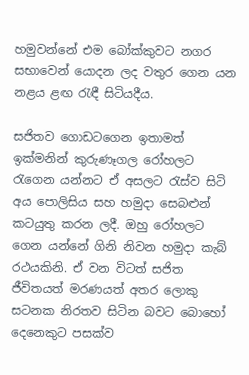හමුවන්නේ එම බෝක්කුවට නගර සභාවෙන් යොදන ලද වතුර ගෙන යන නළය ළඟ රැඳී සිටියදීය.

සජිතව ගොඩටගෙන ඉතාමත් ඉක්මනින් කුරුණෑගල රෝහලට රැගෙන යන්නට ඒ අසලට රැස්ව සිටි අය පොලිසිය සහ හමුදා සෙබළුන් කටයුතු කරන ලදී. ඔහු රෝහලට ගෙන යන්නේ ගිනි නිවන හමුදා කැබ් රථයකිනි. ඒ වන විටත් සජිත ජීවිතයත් මරණයත් අතර ලොකු සටනක නිරතව සිටින බවට බොහෝ දෙනෙකුට පසක්ව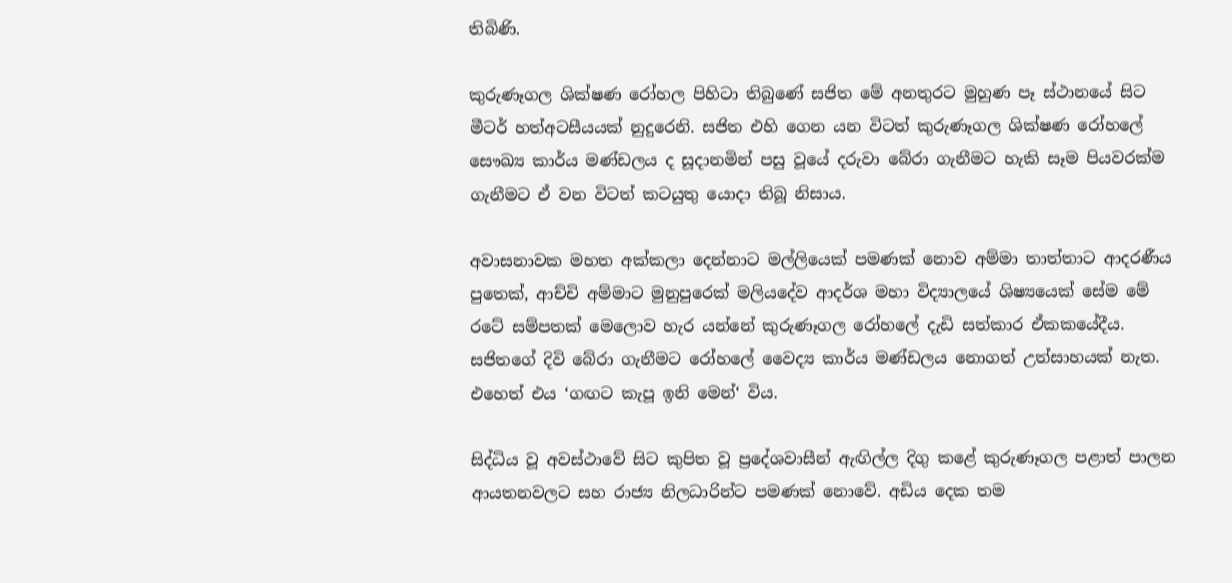තිබිණි.

කුරුණෑගල ශික්ෂණ රෝහල පිහිටා තිබුණේ සජිත මේ අනතුරට මුහුණ පෑ ස්ථානයේ සිට මීටර් හත්අටසීයයක් නුදුරෙනි. සජිත එහි ගෙන යන විටත් කුරුණෑගල ශික්ෂණ රෝහලේ සෞඛ්‍ය කාර්ය මණ්ඩලය ද සූදානමින් පසු වූයේ දරුවා බේරා ගැනීමට හැකි සෑම පියවරක්ම ගැනීමට ඒ වන විටත් කටයුතු යොදා තිබූ නිසාය.

අවාසනාවක මහත අක්කලා දෙන්නාට මල්ලියෙක් පමණක් නොව අම්මා තාත්තාට ආදරණීය පුතෙක්, ආච්චි අම්මාට මුනුපුරෙක් මලියදේව ආදර්ශ මහා විද්‍යාලයේ ශිෂ්‍යයෙක් සේම මේ රටේ සම්පතක් මෙලොව හැර යන්නේ කුරුණෑගල රෝහලේ දැඩි සත්කාර ඒකකයේදීය. සජිතගේ දිවි බේරා ගැනීමට රෝහලේ වෛද්‍ය කාර්ය මණ්ඩලය නොගත් උත්සාහයක් නැත. එහෙත් එය ‘ගඟට කැපූ ඉනි මෙන්‘ විය.

සිද්ධිය වූ අවස්ථාවේ සිට කුපිත වූ ප්‍රදේශවාසීන් ඇඟිල්ල දිගු කළේ කුරුණෑගල පළාත් පාලන ආයතනවලට සහ රාජ්‍ය නිලධාරින්ට පමණක් නොවේ. අඩිය දෙක තම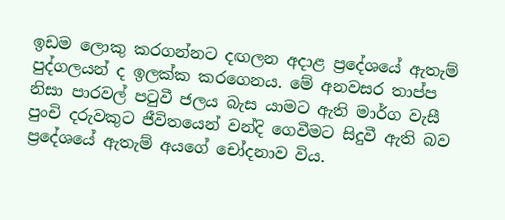ඉඩම ලොකු කරගන්නට දඟලන අදාළ ප්‍රදේශයේ ඇතැම් පුද්ගලයන් ද ඉලක්ක කරගෙනය. මේ අනවසර තාප්ප නිසා පාරවල් පටුවී ජලය බැස යාමට ඇති මාර්ග වැසී පුංචි දරුවකුට ජීවිතයෙන් වන්දි ගෙවීමට සිදුවී ඇති බව ප්‍රදේශයේ ඇතැම් අයගේ චෝදනාව විය.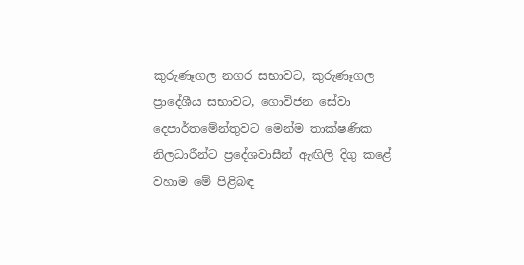කුරුණෑගල නගර සභාවට, කුරුණෑගල ප්‍රාදේශීය සභාවට, ගොවිජන සේවා දෙපාර්තමේන්තුවට මෙන්ම තාක්ෂණික නිලධාරීන්ට ප්‍රදේශවාසීන් ඇඟිලි දිගු කළේ වහාම මේ පිළිබඳ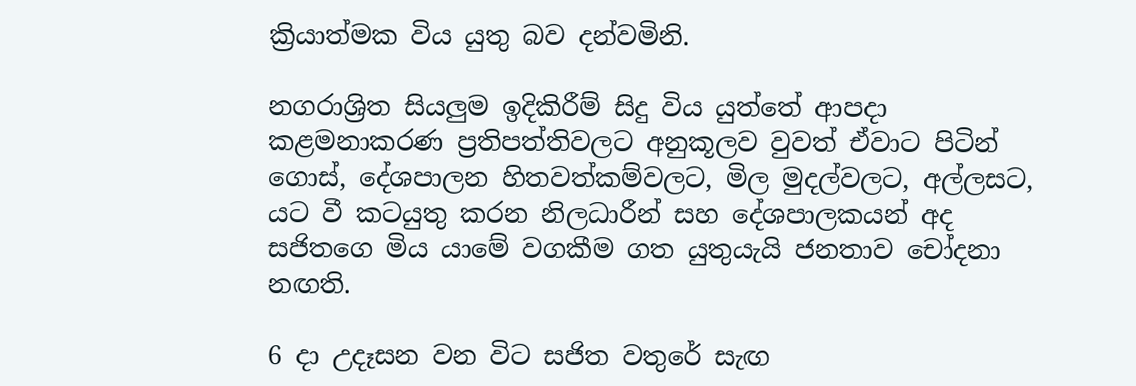ක්‍රියාත්මක විය යුතු බව දන්වමිනි.

නගරාශ්‍රිත සියලුම ඉදිකිරීම් සිදු විය යුත්තේ ආපදා කළමනාකරණ ප්‍රතිපත්තිවලට අනුකූලව වුවත් ඒවාට පිටින් ගොස්, දේශපාලන හිතවත්කම්වලට, මිල මුදල්වලට, අල්ලසට, යට වී කටයුතු කරන නිලධාරීන් සහ දේශපාලකයන් අද සජිතගෙ මිය යාමේ වගකීම ගත යුතුයැයි ජනතාව චෝදනා නඟති.

6 දා උදෑසන වන විට සජිත වතුරේ සැඟ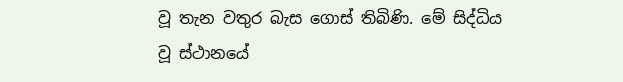වූ තැන වතුර බැස ගොස් තිබිණි. මේ සිද්ධිය වූ ස්ථානයේ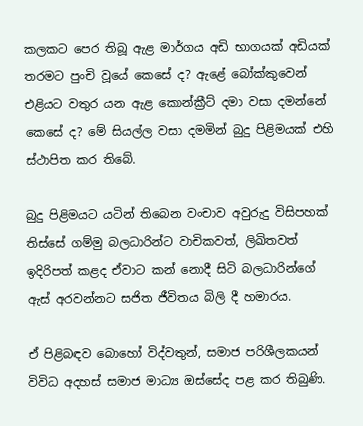කලකට පෙර තිබූ ඇළ මාර්ගය අඩි භාගයක් අඩියක් තරමට පුංචි වූයේ කෙසේ ද? ඇළේ බෝක්කුවෙන් එළියට වතුර යන ඇළ කොන්ක්‍රීට් දමා වසා දමන්නේ කෙසේ ද? මේ සියල්ල වසා දමමින් බුදු පිළිමයක් එහි ස්ථාපිත කර තිබේ.

බුදු පිළිමයට යටින් තිබෙන වංචාව අවුරුදු විසිපහක් තිස්සේ ගම්මු බලධාරින්ට වාචිකවත්, ලිඛිතවත් ඉදිරිපත් කළද ඒවාට කන් නොදී සිටි බලධාරින්ගේ ඇස් අරවන්නට සජිත ජීවිතය බිලි දී හමාරය.

ඒ පිළිබඳව බොහෝ විද්වතුන්, සමාජ පරිශීලකයන් විවිධ අදහස් සමාජ මාධ්‍ය ඔස්සේද පළ කර තිබුණි.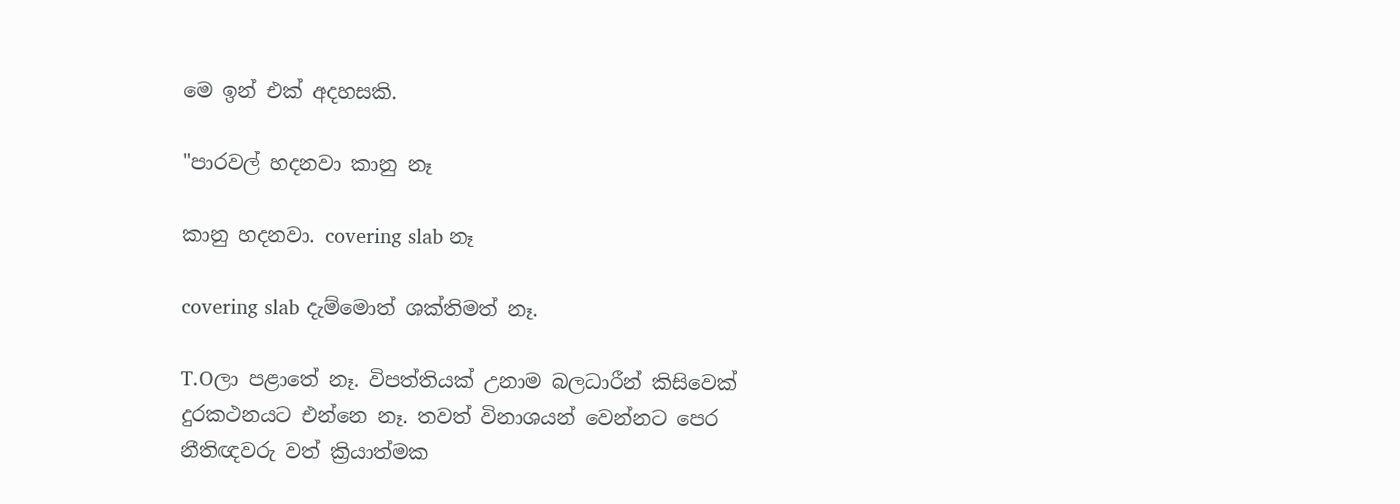මෙ ඉන් එක් අදහසකි.

"පාරවල් හදනවා කානු නෑ

කානු හදනවා. covering slab නෑ

covering slab දැම්මොත් ශක්තිමත් නෑ.

T.Oලා පළාතේ නෑ. විපත්තියක් උනාම බලධාරීන් කිසිවෙක් දුරකථනයට එන්නෙ නෑ. තවත් විනාශයන් වෙන්නට පෙර නීතිඥවරු වත් ක්‍රියාත්මක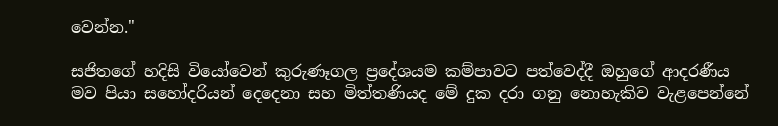වෙන්න."

සජිතගේ හදිසි වියෝවෙන් කුරුණෑගල ප්‍රදේශයම කම්පාවට පත්වෙද්දී ඔහුගේ ආදරණීය මව පියා සහෝදරියන් දෙදෙනා සහ මිත්තණියද මේ දුක දරා ගනු නොහැකිව වැළපෙන්නේ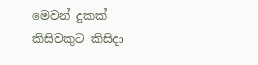මෙවන් දුකක් කිසිවකුට කිසිදා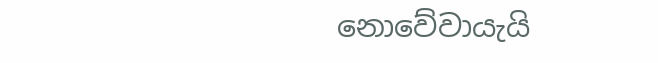නොවේවායැයි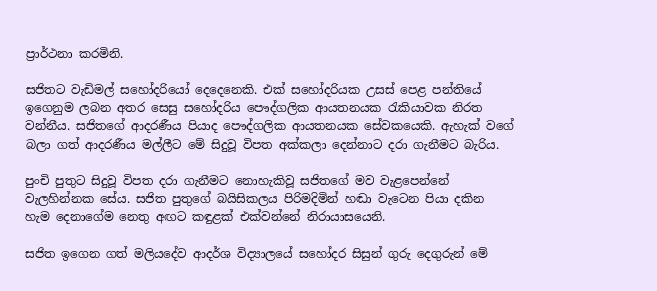ප්‍රාර්ථනා කරමිනි.

සජිතට වැඩිමල් සහෝදරියෝ දෙදෙනෙකි. එක් සහෝදරියක උසස් පෙළ පන්තියේ ඉගෙනුම ලබන අතර සෙසු සහෝදරිය පෞද්ගලික ආයතනයක රැකියාවක නිරත වන්නීය. සජිතගේ ආදරණීය පියාද පෞද්ගලික ආයතනයක සේවකයෙකි. ඇහැක් වගේ බලා ගත් ආදරණීය මල්ලීට මේ සිදුවූ විපත අක්කලා දෙන්නාට දරා ගැනීමට බැරිය.

පුංචි පුතුට සිදුවූ විපත දරා ගැනීමට නොහැකිවූ සජිතගේ මව වැළපෙන්නේ වැලහින්නක සේය. සජිත පුතුගේ බයිසිකලය පිරිමදිමින් හඬා වැටෙන පියා දකින හැම දෙනාගේම නෙතු අඟට කඳුළක් එක්වන්නේ නිරායාසයෙනි.

සජිත ඉගෙන ගත් මලියදේව ආදර්ශ විද්‍යාලයේ සහෝදර සිසුන් ගුරු දෙගුරුන් මේ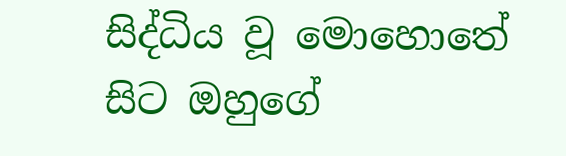සිද්ධිය වූ මොහොතේ සිට ඔහුගේ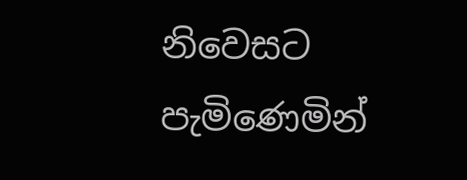නිවෙසට පැමිණෙමින්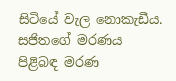සිටියේ වැල නොකැඩීය. සජිතගේ මරණය පිළිබඳ මරණ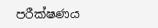පරීක්ෂණය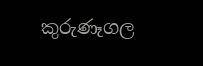කුරුණෑගල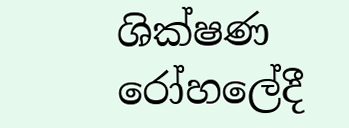ශික්ෂණ රෝහලේදී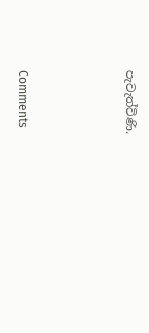පැවැත්විණි.



Comments